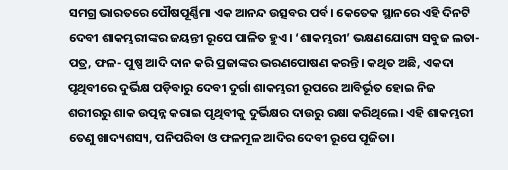ସମଗ୍ର ଭାରତରେ ପୌଷପୂର୍ଣ୍ଣିମା ଏକ ଆନନ୍ଦ ଉତ୍ସବର ପର୍ବ। କେତେକ ସ୍ଥାନରେ ଏହି ଦିନଟି ଦେବୀ ଶାକମ୍ଭରୀଙ୍କର ଜୟନ୍ତୀ ରୂପେ ପାଳିତ ହୁଏ। ‘ଶାକମ୍ଭରୀ’ ଭକ୍ଷଣଯୋଗ୍ୟ ସବୁଜ ଲତା-ପତ୍ର, ଫଳ- ପୁଷ୍ପ ଆଦି ଦାନ କରି ପ୍ରଜାଙ୍କର ଭରଣପୋଷଣ କରନ୍ତି। କଥିତ ଅଛି, ଏକଦା ପୃଥିବୀରେ ଦୁର୍ଭିକ୍ଷ ପଡ଼ିବାରୁ ଦେବୀ ଦୁର୍ଗା ଶାକମ୍ଭରୀ ରୂପରେ ଆବିର୍ଭୂତ ହୋଇ ନିଜ ଶରୀରରୁ ଶାକ ଉତ୍ପନ୍ନ କରାଇ ପୃଥିବୀକୁ ଦୁର୍ଭିକ୍ଷର ଦାଉରୁ ରକ୍ଷା କରିଥିଲେ। ଏହି ଶାକମ୍ଭରୀ ତେଣୁ ଖାଦ୍ୟଶସ୍ୟ, ପନିପରିବା ଓ ଫଳମୂଳ ଆଦିର ଦେବୀ ରୂପେ ପୂଜିତା।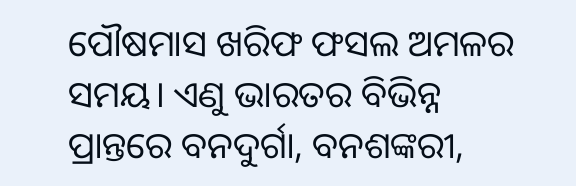ପୌଷମାସ ଖରିଫ ଫସଲ ଅମଳର ସମୟ। ଏଣୁ ଭାରତର ବିଭିନ୍ନ ପ୍ରାନ୍ତରେ ବନଦୁର୍ଗା, ବନଶଙ୍କରୀ,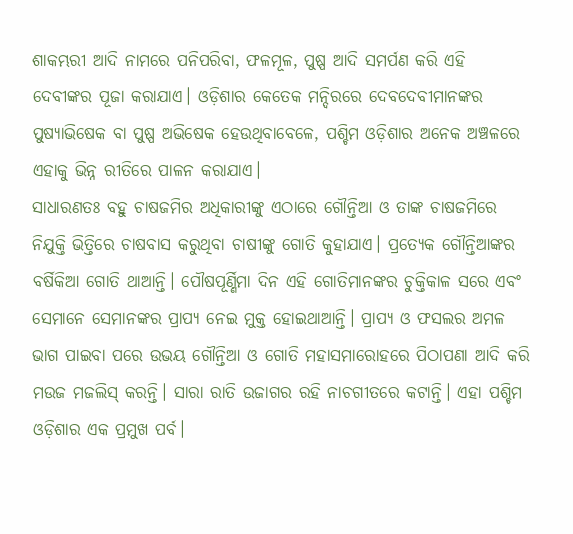ଶାକମ୍ଭରୀ ଆଦି ନାମରେ ପନିପରିବା, ଫଳମୂଳ, ପୁଷ୍ପ ଆଦି ସମର୍ପଣ କରି ଏହି ଦେବୀଙ୍କର ପୂଜା କରାଯାଏ। ଓଡ଼ିଶାର କେତେକ ମନ୍ଦିରରେ ଦେବଦେବୀମାନଙ୍କର ପୁଷ୍ୟାଭିଷେକ ବା ପୁଷ୍ପ ଅଭିଷେକ ହେଉଥିବାବେଳେ, ପଶ୍ଚିମ ଓଡ଼ିଶାର ଅନେକ ଅଞ୍ଚଳରେ ଏହାକୁ ଭିନ୍ନ ରୀତିରେ ପାଳନ କରାଯାଏ।
ସାଧାରଣତଃ ବହୁ ଚାଷଜମିର ଅଧିକାରୀଙ୍କୁ ଏଠାରେ ଗୌନ୍ତିଆ ଓ ତାଙ୍କ ଚାଷଜମିରେ ନିଯୁକ୍ତି ଭିତ୍ତିରେ ଚାଷବାସ କରୁଥିବା ଚାଷୀଙ୍କୁ ଗୋତି କୁହାଯାଏ। ପ୍ରତ୍ୟେକ ଗୌନ୍ତିଆଙ୍କର ବର୍ଷିକିଆ ଗୋତି ଥାଆନ୍ତି। ପୌଷପୂର୍ଣ୍ଣିମା ଦିନ ଏହି ଗୋତିମାନଙ୍କର ଚୁକ୍ତିକାଳ ସରେ ଏବଂ ସେମାନେ ସେମାନଙ୍କର ପ୍ରାପ୍ୟ ନେଇ ମୁକ୍ତ ହୋଇଥାଆନ୍ତି। ପ୍ରାପ୍ୟ ଓ ଫସଲର ଅମଳ ଭାଗ ପାଇବା ପରେ ଉଭୟ ଗୌନ୍ତିଆ ଓ ଗୋତି ମହାସମାରୋହରେ ପିଠାପଣା ଆଦି କରି ମଉଜ ମଜଲିସ୍ କରନ୍ତି। ସାରା ରାତି ଉଜାଗର ରହି ନାଚଗୀତରେ କଟାନ୍ତି। ଏହା ପଶ୍ଚିମ ଓଡ଼ିଶାର ଏକ ପ୍ରମୁଖ ପର୍ବ।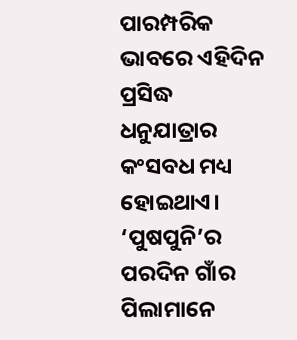ପାରମ୍ପରିକ ଭାବରେ ଏହିଦିନ ପ୍ରସିଦ୍ଧ ଧନୁଯାତ୍ରାର କଂସବଧ ମଧ୍ୟ ହୋଇଥାଏ। ‘ପୁଷପୁନି’ର ପରଦିନ ଗାଁର ପିଲାମାନେ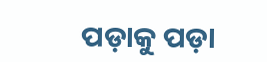ପଡ଼ାକୁ ପଡ଼ା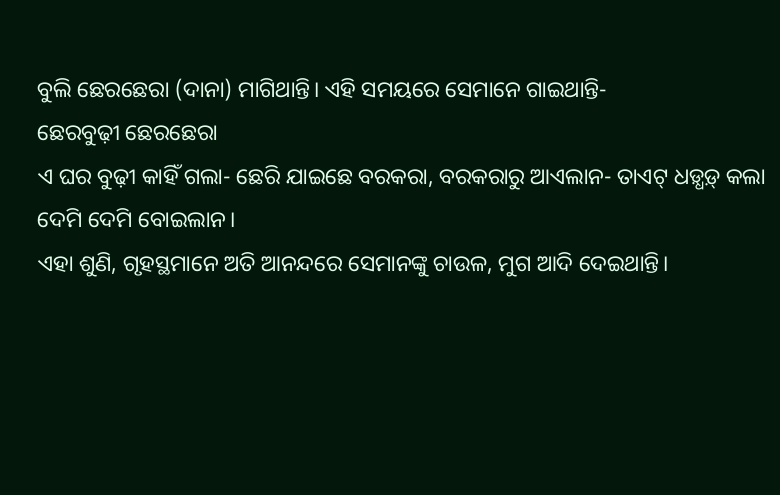ବୁଲି ଛେରଛେରା (ଦାନା) ମାଗିଥାନ୍ତି। ଏହି ସମୟରେ ସେମାନେ ଗାଇଥାନ୍ତି-
ଛେରବୁଢ଼ୀ ଛେରଛେରା
ଏ ଘର ବୁଢ଼ୀ କାହିଁ ଗଲା- ଛେରି ଯାଇଛେ ବରକରା, ବରକରାରୁ ଆଏଲାନ- ତାଏଟ୍ ଧଡ଼୍ଧଡ଼୍ କଲା
ଦେମି ଦେମି ବୋଇଲାନ।
ଏହା ଶୁଣି, ଗୃହସ୍ଥମାନେ ଅତି ଆନନ୍ଦରେ ସେମାନଙ୍କୁ ଚାଉଳ, ମୁଗ ଆଦି ଦେଇଥାନ୍ତି।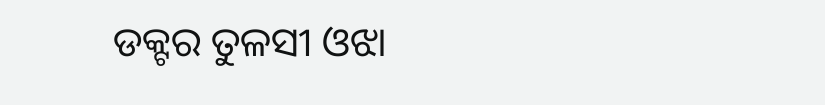ଡକ୍ଟର ତୁଳସୀ ଓଝା